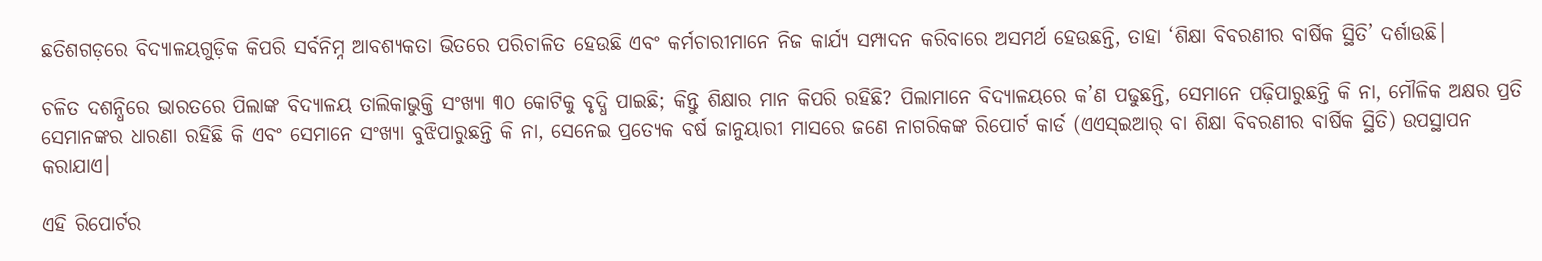ଛତିଶଗଡ଼ରେ ବିଦ୍ୟାଳୟଗୁଡ଼ିକ କିପରି ସର୍ବନିମ୍ନ ଆବଶ୍ୟକତା ଭିତରେ ପରିଚାଳିତ ହେଉଛି ଏବଂ କର୍ମଚାରୀମାନେ ନିଜ କାର୍ଯ୍ୟ ସମ୍ପାଦନ କରିବାରେ ଅସମର୍ଥ ହେଉଛନ୍ତି, ତାହା ‘ଶିକ୍ଷା ବିବରଣୀର ବାର୍ଷିକ ସ୍ଥିତି’ ଦର୍ଶାଉଛି।

ଚଳିତ ଦଶନ୍ଧିରେ ଭାରତରେ ପିଲାଙ୍କ ବିଦ୍ୟାଳୟ ତାଲିକାଭୁକ୍ତି ସଂଖ୍ୟା ୩୦ କୋଟିକୁ ବୃଦ୍ଧି ପାଇଛି; କିନ୍ତୁ ଶିକ୍ଷାର ମାନ କିପରି ରହିଛି? ପିଲାମାନେ ବିଦ୍ୟାଳୟରେ କ’ଣ ପଢୁଛନ୍ତି, ସେମାନେ ପଢ଼ିପାରୁଛନ୍ତି କି ନା, ମୌଳିକ ଅକ୍ଷର ପ୍ରତି ସେମାନଙ୍କର ଧାରଣା ରହିଛି କି ଏବଂ ସେମାନେ ସଂଖ୍ୟା ବୁଝିପାରୁଛନ୍ତି କି ନା, ସେନେଇ ପ୍ରତ୍ୟେକ ବର୍ଷ ଜାନୁୟାରୀ ମାସରେ ଜଣେ ନାଗରିକଙ୍କ ରିପୋର୍ଟ କାର୍ଡ (ଏଏସ୍ଇଆର୍ ବା ଶିକ୍ଷା ବିବରଣୀର ବାର୍ଷିକ ସ୍ଥିତି) ଉପସ୍ଥାପନ କରାଯାଏ।

ଏହି ରିପୋର୍ଟର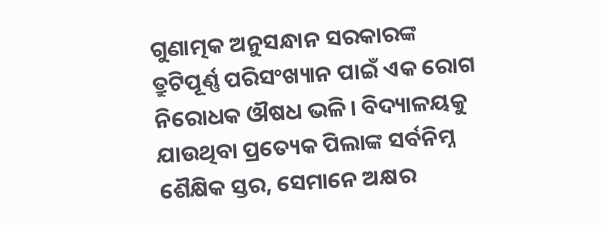ଗୁଣାତ୍ମକ ଅନୁସନ୍ଧାନ ସରକାରଙ୍କ ତ୍ରୁଟିପୂର୍ଣ୍ଣ ପରିସଂଖ୍ୟାନ ପାଇଁ ଏକ ରୋଗ ନିରୋଧକ ଔଷଧ ଭଳି। ବିଦ୍ୟାଳୟକୁ ଯାଉଥିବା ପ୍ରତ୍ୟେକ ପିଲାଙ୍କ ସର୍ବନିମ୍ନ ଶୈକ୍ଷିକ ସ୍ତର, ସେମାନେ ଅକ୍ଷର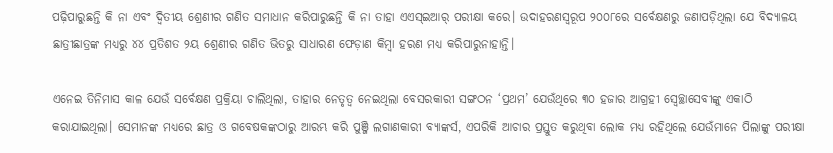ପଢ଼ିପାରୁଛନ୍ତି କି ନା ଏବଂ ଦ୍ୱିତୀୟ ଶ୍ରେଣୀର ଗଣିତ ସମାଧାନ କରିପାରୁଛନ୍ତି କି ନା ତାହା ଏଏସ୍ଇଆର୍ ପରୀକ୍ଷା କରେ। ଉଦାହରଣସ୍ୱରୂପ ୨୦୦୮ରେ ସର୍ବେକ୍ଷଣରୁ ଜଣାପଡ଼ିଥିଲା ଯେ ବିଦ୍ୟାଳୟ ଛାତ୍ରୀଛାତ୍ରଙ୍କ ମଧ୍ୟରୁ ୪୪ ପ୍ରତିଶତ ୨ୟ ଶ୍ରେଣୀର ଗଣିତ ଭିତରୁ ସାଧାରଣ ଫେଡ଼ାଣ କିମ୍ବା ହରଣ ମଧ୍ୟ କରିପାରୁନାହାନ୍ତି।

ଏନେଇ ତିନିମାସ କାଳ ଯେଉଁ ସର୍ବେକ୍ଷଣ ପ୍ରକ୍ରିୟା ଚାଲିଥିଲା, ତାହାର ନେତୃତ୍ୱ ନେଇଥିଲା ବେସରକାରୀ ସଙ୍ଗଠନ ‘ପ୍ରଥମ’ ଯେଉଁଥିରେ ୩୦ ହଜାର ଆଗ୍ରହୀ ସ୍ୱେଚ୍ଛାସେବୀଙ୍କୁ ଏକାଠି କରାଯାଇଥିଲା। ସେମାନଙ୍କ ମଧ୍ୟରେ ଛାତ୍ର ଓ ଗବେଷକଙ୍କଠାରୁ ଆରମ୍ଭ କରି ପୁଞ୍ଜି ଲଗାଣକାରୀ ବ୍ୟାଙ୍କର୍ସ, ଏପରିକି ଆଚାର ପ୍ରସ୍ତୁତ କରୁଥିବା ଲୋକ ମଧ୍ୟ ରହିଥିଲେ ଯେଉଁମାନେ ପିଲାଙ୍କୁ ପରୀକ୍ଷା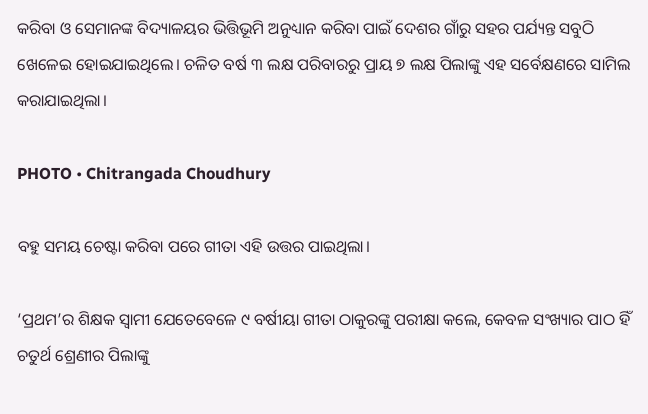କରିବା ଓ ସେମାନଙ୍କ ବିଦ୍ୟାଳୟର ଭିତ୍ତିଭୂମି ଅନୁଧ୍ୟାନ କରିବା ପାଇଁ ଦେଶର ଗାଁରୁ ସହର ପର୍ଯ୍ୟନ୍ତ ସବୁଠି ଖେଳେଇ ହୋଇଯାଇଥିଲେ। ଚଳିତ ବର୍ଷ ୩ ଲକ୍ଷ ପରିବାରରୁ ପ୍ରାୟ ୭ ଲକ୍ଷ ପିଲାଙ୍କୁ ଏହ ସର୍ବେକ୍ଷଣରେ ସାମିଲ କରାଯାଇଥିଲା।

PHOTO • Chitrangada Choudhury

ବହୁ ସମୟ ଚେଷ୍ଟା କରିବା ପରେ ଗୀତା ଏହି ଉତ୍ତର ପାଇଥିଲା।

‘ପ୍ରଥମ’ର ଶିକ୍ଷକ ସ୍ୱାମୀ ଯେତେବେଳେ ୯ ବର୍ଷୀୟା ଗୀତା ଠାକୁରଙ୍କୁ ପରୀକ୍ଷା କଲେ, କେବଳ ସଂଖ୍ୟାର ପାଠ ହିଁ ଚତୁର୍ଥ ଶ୍ରେଣୀର ପିଲାଙ୍କୁ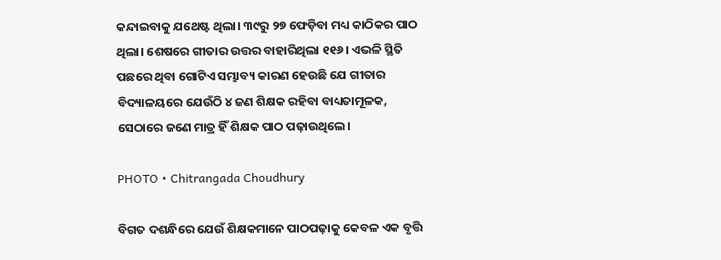କନ୍ଦାଇବାକୁ ଯଥେଷ୍ଟ ଥିଲା। ୩୯ରୁ ୨୭ ଫେଡ଼ିବା ମଧ୍ୟ କାଠିକର ପାଠ ଥିଲା। ଶେଷରେ ଗୀତାର ଉତ୍ତର ବାହାରିଥିଲା ୧୧୬। ଏଭଳି ସ୍ଥିତି ପଛରେ ଥିବା ଗୋଟିଏ ସମ୍ଭାବ୍ୟ କାରଣ ହେଉଛି ଯେ ଗୀତାର ବିଦ୍ୟାଳୟରେ ଯେଉଁଠି ୪ ଜଣ ଶିକ୍ଷକ ରହିବା ବାଧ୍ୟତାମୂଳକ, ସେଠାରେ ଜଣେ ମାତ୍ର ହିଁ ଶିକ୍ଷକ ପାଠ ପଢ଼ାଉଥିଲେ।

PHOTO • Chitrangada Choudhury

ବିଗତ ଦଶନ୍ଧିରେ ଯେଉଁ ଶିକ୍ଷକମାନେ ପାଠପଢ଼ାକୁ କେବଳ ଏକ ବୃତ୍ତି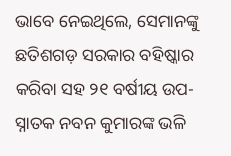ଭାବେ ନେଇଥିଲେ, ସେମାନଙ୍କୁ ଛତିଶଗଡ଼ ସରକାର ବହିଷ୍କାର କରିବା ସହ ୨୧ ବର୍ଷୀୟ ଉପ-ସ୍ନାତକ ନବନ କୁମାରଙ୍କ ଭଳି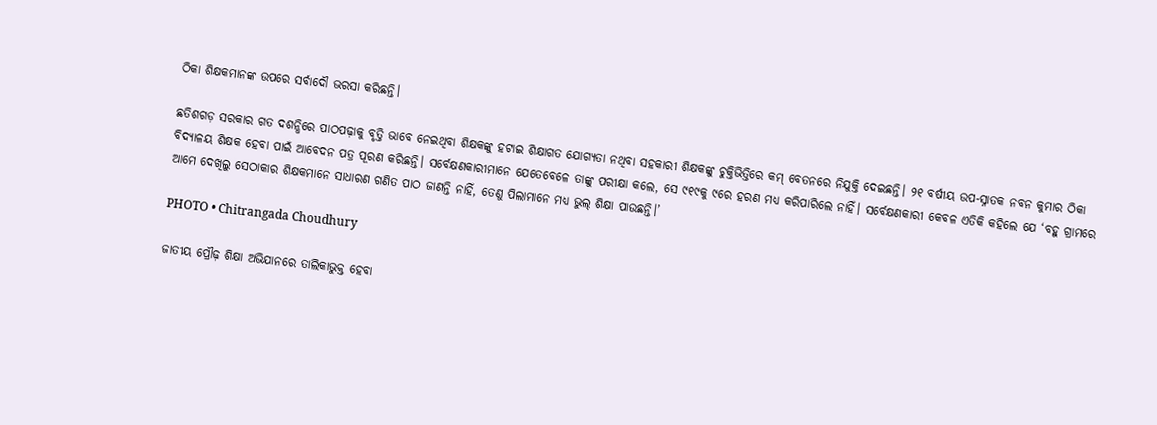ଠିକା ଶିକ୍ଷକମାନଙ୍କ ଉପରେ ସର୍ବାଦୌ ଭରସା କରିଛନ୍ତି।

ଛତିଶଗଡ଼ ସରକାର ଗତ ଦଶନ୍ଧିରେ ପାଠପଢ଼ାକୁ ବୃତ୍ତି ଭାବେ ନେଇଥିବା ଶିକ୍ଷକଙ୍କୁ ହଟାଇ ଶିକ୍ଷାଗତ ଯୋଗ୍ୟତା ନଥିବା ସହକାରୀ ଶିକ୍ଷକଙ୍କୁ ଚୁକ୍ତିଭିତ୍ତିରେ କମ୍ ବେତନରେ ନିଯୁକ୍ତି ଦେଇଛନ୍ତି। ୨୧ ବର୍ଷୀୟ ଉପ-ସ୍ନାତକ ନବନ କୁମାର ଠିକା ବିଦ୍ୟାଳୟ ଶିକ୍ଷକ ହେବା ପାଇଁ ଆବେଦନ ପତ୍ର ପୂରଣ କରିଛନ୍ତି। ସର୍ବେକ୍ଷଣକାରୀମାନେ ଯେତେବେଳେ ତାଙ୍କୁ ପରୀକ୍ଷା କଲେ, ସେ ୯୧୯କୁ ୯ରେ ହରଣ ମଧ୍ୟ କରିପାରିଲେ ନାହିଁ। ସର୍ବେକ୍ଷଣକାରୀ କେବଳ ଏତିକି କହିଲେ ଯେ ‘ବହୁ ଗ୍ରାମରେ ଆମେ ଦେଖିଲୁ ସେଠାକାର ଶିକ୍ଷକମାନେ ସାଧାରଣ ଗଣିତ ପାଠ ଜାଣନ୍ତି ନାହିଁ, ତେଣୁ ପିଲାମାନେ ମଧ୍ୟ ଭୁଲ୍ ଶିକ୍ଷା ପାଉଛନ୍ତି।’

PHOTO • Chitrangada Choudhury

ଜାତୀୟ ପ୍ରୌଢ଼ ଶିକ୍ଷା ଅଭିଯାନରେ ତାଲିକାଭୁକ୍ତ ହେବା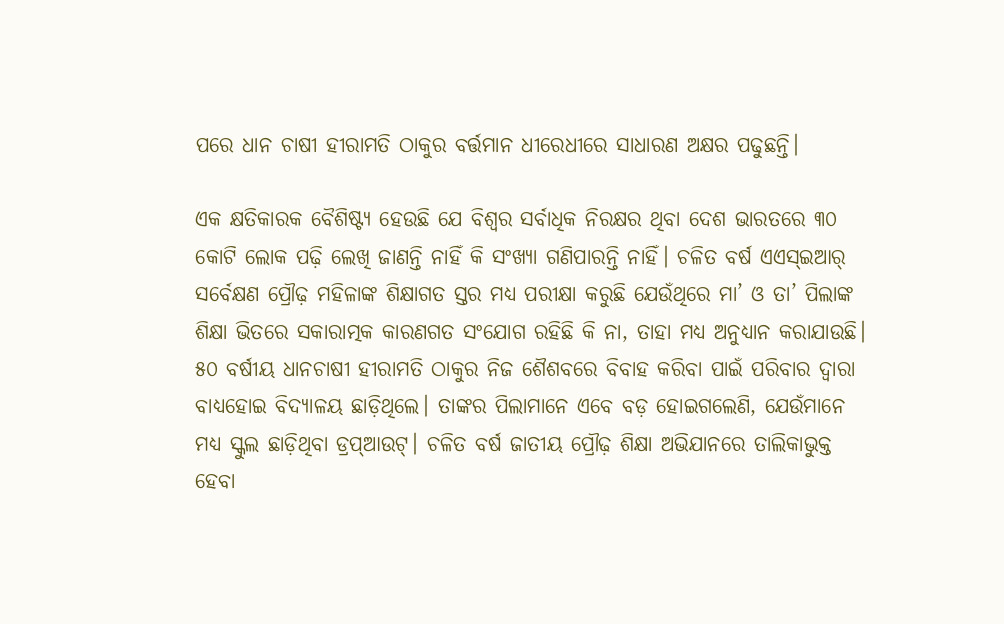ପରେ ଧାନ ଚାଷୀ ହୀରାମତି ଠାକୁର ବର୍ତ୍ତମାନ ଧୀରେଧୀରେ ସାଧାରଣ ଅକ୍ଷର ପଢୁଛନ୍ତି।

ଏକ କ୍ଷତିକାରକ ବୈଶିଷ୍ଟ୍ୟ ହେଉଛି ଯେ ବିଶ୍ୱର ସର୍ବାଧିକ ନିରକ୍ଷର ଥିବା ଦେଶ ଭାରତରେ ୩୦ କୋଟି ଲୋକ ପଢ଼ି ଲେଖି ଜାଣନ୍ତି ନାହିଁ କି ସଂଖ୍ୟା ଗଣିପାରନ୍ତି ନାହିଁ। ଚଳିତ ବର୍ଷ ଏଏସ୍ଇଆର୍ ସର୍ବେକ୍ଷଣ ପ୍ରୌଢ଼ ମହିଳାଙ୍କ ଶିକ୍ଷାଗତ ସ୍ତର ମଧ୍ୟ ପରୀକ୍ଷା କରୁଛି ଯେଉଁଥିରେ ମା’ ଓ ତା’ ପିଲାଙ୍କ ଶିକ୍ଷା ଭିତରେ ସକାରାତ୍ମକ କାରଣଗତ ସଂଯୋଗ ରହିଛି କି ନା, ତାହା ମଧ୍ୟ ଅନୁଧ୍ୟାନ କରାଯାଉଛି। ୫୦ ବର୍ଷୀୟ ଧାନଚାଷୀ ହୀରାମତି ଠାକୁର ନିଜ ଶୈଶବରେ ବିବାହ କରିବା ପାଇଁ ପରିବାର ଦ୍ୱାରା ବାଧ୍ୟହୋଇ ବିଦ୍ୟାଳୟ ଛାଡ଼ିଥିଲେ। ତାଙ୍କର ପିଲାମାନେ ଏବେ ବଡ଼ ହୋଇଗଲେଣି, ଯେଉଁମାନେ ମଧ୍ୟ ସ୍କୁଲ ଛାଡ଼ିଥିବା ଡ୍ରପ୍ଆଉଟ୍। ଚଳିତ ବର୍ଷ ଜାତୀୟ ପ୍ରୌଢ଼ ଶିକ୍ଷା ଅଭିଯାନରେ ତାଲିକାଭୁକ୍ତ ହେବା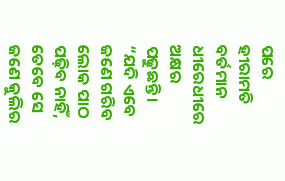ପରେ ହୀରାମତି ବର୍ତମାନ ଧୀରେଧୀରେ ଅକ୍ଷର ପଢୁଛନ୍ତି। “ଯଦି ଏବେ ଜଣେ ଗରିବ ଲୋକ ପାଠ ପଢ଼ିବ ନାହିଁ, ତେବେ ସେ ଜଣେ କୁଲିର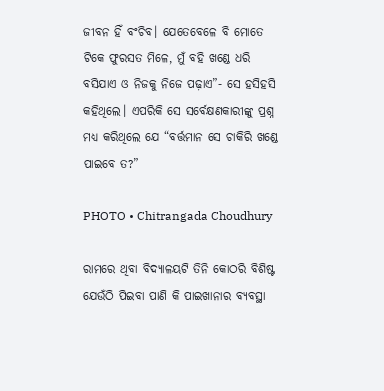ଜୀବନ ହିଁ ବଂଚିବ। ଯେତେବେଳେ ବି ମୋତେ ଟିକେ ଫୁରସତ ମିଳେ, ମୁଁ ବହି ଖଣ୍ଡେ ଧରି ବସିଯାଏ ଓ ନିଜକୁ ନିଜେ ପଢ଼ାଏ”- ସେ ହସିହସି କହିଥିଲେ। ଏପରିକି ସେ ସର୍ବେକ୍ଷଣକାରୀଙ୍କୁ ପ୍ରଶ୍ନ ମଧ୍ୟ କରିଥିଲେ ଯେ “ବର୍ତ୍ତମାନ ସେ ଚାକିରି ଖଣ୍ଡେ ପାଇବେ ତ?”

PHOTO • Chitrangada Choudhury

ରାମରେ ଥିବା ବିଦ୍ୟାଳୟଟି ତିନି କୋଠରି ବିଶିଷ୍ଟ ଯେଉଁଠି ପିଇବା ପାଣି କି ପାଇଖାନାର ବ୍ୟବସ୍ଥା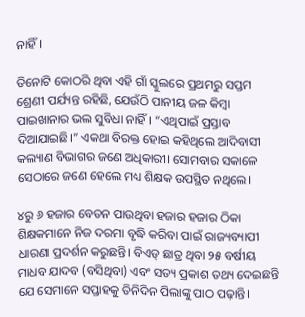ନାହିଁ।

ତିନୋଟି କୋଠରି ଥିବା ଏହି ଗାଁ ସ୍କୁଲରେ ପ୍ରଥମରୁ ସପ୍ତମ ଶ୍ରେଣୀ ପର୍ଯ୍ୟନ୍ତ ରହିଛି, ଯେଉଁଠି ପାନୀୟ ଜଳ କିମ୍ବା ପାଇଖାନାର ଭଲ ସୁବିଧା ନାହିଁ। “ଏଥିପାଇଁ ପ୍ରସ୍ତାବ ଦିଆଯାଇଛି।” ଏକଥା ବିରକ୍ତ ହୋଇ କହିଥିଲେ ଆଦିବାସୀ କଲ୍ୟାଣ ବିଭାଗର ଜଣେ ଅଧିକାରୀ। ସୋମବାର ସକାଳେ ସେଠାରେ ଜଣେ ହେଲେ ମଧ୍ୟ ଶିକ୍ଷକ ଉପସ୍ଥିତ ନଥିଲେ।

୪ରୁ ୬ ହଜାର ବେତନ ପାଉଥିବା ହଜାର ହଜାର ଠିକା ଶିକ୍ଷକମାନେ ନିଜ ଦରମା ବୃଦ୍ଧି କରିବା ପାଇଁ ରାଜ୍ୟବ୍ୟାପୀ ଧାରଣା ପ୍ରଦର୍ଶନ କରୁଛନ୍ତି। ବିଏଡ୍ ଛାତ୍ର ଥିବା ୨୫ ବର୍ଷୀୟ ମାଧବ ଯାଦବ (ବସିଥିବା) ଏବଂ ସତ୍ୟ ପ୍ରକାଶ ତଥ୍ୟ ଦେଇଛନ୍ତି ଯେ ସେମାନେ ସପ୍ତାହକୁ ତିନିଦିନ ପିଲାଙ୍କୁ ପାଠ ପଢ଼ାନ୍ତି।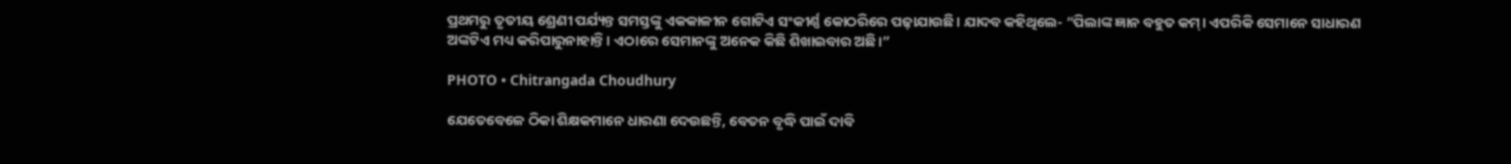ପ୍ରଥମରୁ ତୃତୀୟ ଶ୍ରେଣୀ ପର୍ଯ୍ୟନ୍ତ ସମସ୍ତଙ୍କୁ ଏକକାଳୀନ ଗୋଟିଏ ସଂକୀର୍ଣ୍ଣ କୋଠରିରେ ପଢ଼ାଯାଉଛି। ଯାଦବ କହିଥିଲେ- “ପିଲାଙ୍କ ଜ୍ଞାନ ବହୁତ କମ୍। ଏପରିକି ସେମାନେ ସାଧାରଣ ଅଙ୍କଟିଏ ମଧ୍ୟ କରିପାରୁନାହାନ୍ତି। ଏଠାରେ ସେମାନଙ୍କୁ ଅନେକ କିଛି ଶିଖାଇବାର ଅଛି।”

PHOTO • Chitrangada Choudhury

ଯେତେବେଳେ ଠିକା ଶିକ୍ଷକମାନେ ଧାରଣା ଦେଉଛନ୍ତି, ବେତନ ବୃଦ୍ଧି ପାଇଁ ଦାବି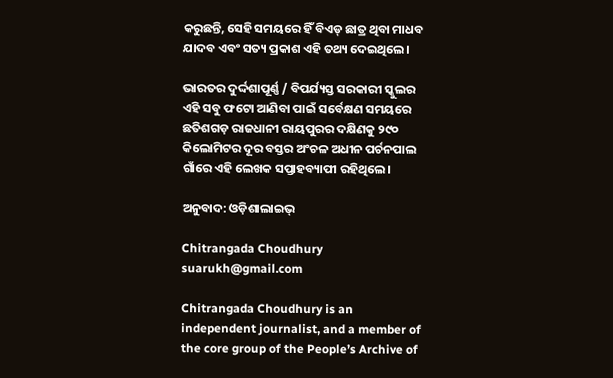କରୁଛନ୍ତି, ସେହି ସମୟରେ ହିଁ ବିଏଡ୍ ଛାତ୍ର ଥିବା ମାଧବ ଯାଦବ ଏବଂ ସତ୍ୟ ପ୍ରକାଶ ଏହି ତଥ୍ୟ ଦେଇଥିଲେ।

ଭାରତର ଦୁର୍ଦ୍ଦଶାପୂର୍ଣ୍ଣ / ବିପର୍ଯ୍ୟସ୍ତ ସରକାରୀ ସ୍କୁଲର ଏହି ସବୁ ଫଟୋ ଆଣିବା ପାଇଁ ସର୍ବେକ୍ଷଣ ସମୟରେ ଛତିଶଗଡ଼ ରାଜଧାନୀ ରାୟପୁରର ଦକ୍ଷିଣକୁ ୨୯୦ କିଲୋମିଟର ଦୂର ବସ୍ତର ଅଂଚଳ ଅଧୀନ ପର୍ଚନପାଲ ଗାଁରେ ଏହି ଲେଖକ ସପ୍ତାହବ୍ୟାପୀ ରହିଥିଲେ।

ଅନୁବାଦ: ଓଡ଼ିଶାଲାଇଭ୍‍

Chitrangada Choudhury
suarukh@gmail.com

Chitrangada Choudhury is an independent journalist, and a member of the core group of the People’s Archive of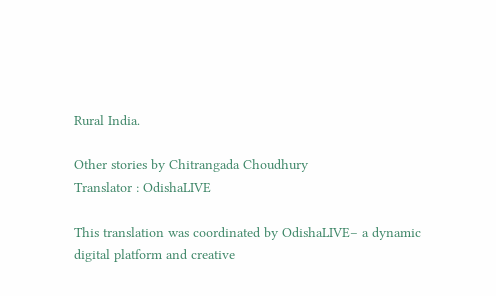Rural India.

Other stories by Chitrangada Choudhury
Translator : OdishaLIVE

This translation was coordinated by OdishaLIVE– a dynamic digital platform and creative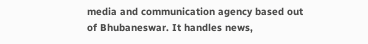media and communication agency based out of Bhubaneswar. It handles news,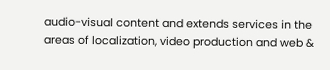audio-visual content and extends services in the areas of localization, video production and web &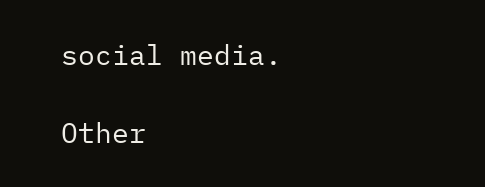social media.

Other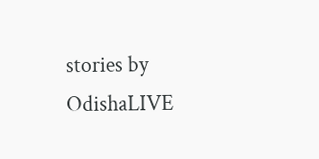stories by OdishaLIVE